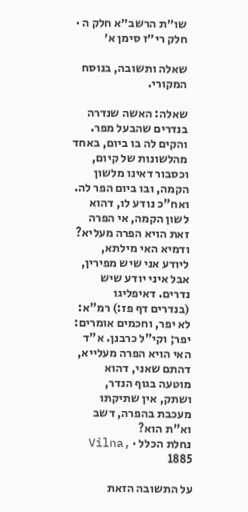שו״ת הרשב״א חלק ה · חלק רי״ז סימן א׳

שאלה ותשובה, בנוסח המקורי.

שאלה: האשה שנדרה בנדרים שהבעל מפר. והקים לה בו ביום, באחד מהלשונות של קיום, וכסבור דאינו מלשון הקמה, ובו ביום הפר לה. ואח"כ נודע לו, דהוא לשון הקמה, אי הפרה זאת הויא הפרה מעליא? ודמיא האי מילתא, ליודע אני שיש מפירין, אבל איני יודע שיש נדרים. דאיפליגו (בנדרים דף פז:) רמ"א: לא יפר, וחכמים אומרים: יפר; וקי"ל כרבנן. א"ד האי הויא הפרה מעלייא, דהתם שאני, דהוא מוטעה בגוף הנדר, ושתק, אין שתיקתו מעכבת בהפרה, דשב וא"ת הוא?
נחלת הכלל · Vilna, 1885

על התשובה הזאת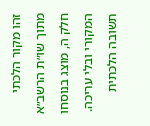זהו מקור הלכתי מתוך שו״ת הרשב״א חלק ה, מוצג בנוסחו המקורי ובלי עריכה. תשובה הלכתית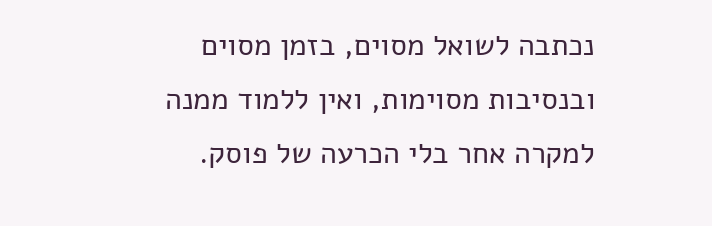נכתבה לשואל מסוים, בזמן מסוים ובנסיבות מסוימות, ואין ללמוד ממנה למקרה אחר בלי הכרעה של פוסק.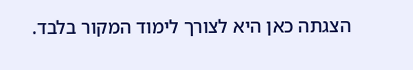הצגתה כאן היא לצורך לימוד המקור בלבד.